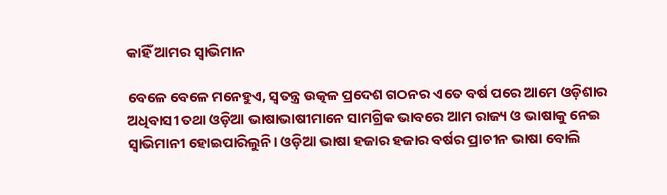କାହିଁ ଆମର ସ୍ବାଭିମାନ

ବେଳେ ବେଳେ ମନେହୁଏ, ସ୍ବତନ୍ତ୍ର ଉତ୍କଳ ପ୍ରଦେଶ ଗଠନର ଏତେ ବର୍ଷ ପରେ ଆମେ ଓଡ଼ିଶାର ଅଧିବାସୀ ତଥା ଓଡ଼ିଆ ଭାଷାଭାଷୀମାନେ ସାମଗ୍ରିକ ଭାବରେ ଆମ ରାଜ୍ୟ ଓ ଭାଷାକୁ ନେଇ ସ୍ବାଭିମାନୀ ହୋଇପାରିଲୁନି। ଓଡ଼ିଆ ଭାଷା ହଜାର ହଜାର ବର୍ଷର ପ୍ରାଚୀନ ଭାଷା ବୋଲି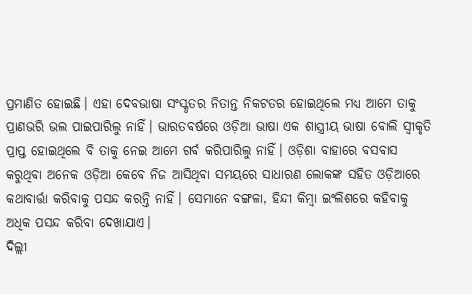ପ୍ରମାଣିତ ହୋଇଛି। ଏହା ଦେବଭାଷା ସଂସ୍କୃତର ନିତାନ୍ତ ନିକଟତର ହୋଇଥିଲେ ମଧ୍ୟ ଆମେ ତାକୁ ପ୍ରାଣଭରି ଭଲ ପାଇପାରିଲୁ ନାହିଁ। ଭାରତବର୍ଷରେ ଓଡ଼ିଆ ଭାଷା ଏକ ଶାସ୍ତ୍ରୀୟ ଭାଷା ବୋଲି ସ୍ବୀକୃତି ପ୍ରାପ୍ତ ହୋଇଥିଲେ ବି ତାକୁ ନେଇ ଆମେ ଗର୍ବ କରିପାରିଲୁ ନାହିଁ। ଓଡ଼ିଶା ବାହାରେ ବସବାସ କରୁଥିବା ଅନେକ ଓଡ଼ିଆ କେବେ ନିଜ ଆସିଥିବା ସମୟରେ ସାଧାରଣ ଲୋକଙ୍କ ସହିତ ଓଡ଼ିଆରେ କଥାବାର୍ତ୍ତା କରିବାକୁ ପସନ୍ଦ କରନ୍ତି ନାହିଁ। ସେମାନେ ବଙ୍ଗଳା, ହିନ୍ଦୀ କିମ୍ବା ଇଂଲିଶରେ କହିବାକୁ ଅଧିକ ପସନ୍ଦ କରିବା ଦେଖାଯାଏ।
ଦିଲ୍ଲୀ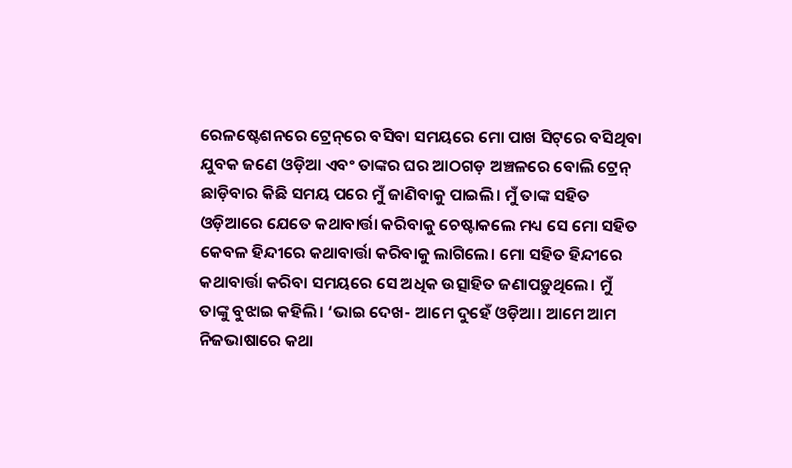ରେଳଷ୍ଟେଶନରେ ଟ୍ରେନ୍‌ରେ ବସିବା ସମୟରେ ମୋ ପାଖ ସିଟ୍‌ରେ ବସିଥିବା ଯୁବକ ଜଣେ ଓଡ଼ିଆ ଏବଂ ତାଙ୍କର ଘର ଆଠଗଡ଼ ଅଞ୍ଚଳରେ ବୋଲି ଟ୍ରେନ୍‌ ଛାଡ଼ିବାର କିଛି ସମୟ ପରେ ମୁଁ ଜାଣିବାକୁ ପାଇଲି। ମୁଁ ତାଙ୍କ ସହିତ ଓଡ଼ିଆରେ ଯେତେ କଥାବାର୍ତ୍ତା କରିବାକୁ ଚେଷ୍ଟାକଲେ ମଧ୍ୟ ସେ ମୋ ସହିତ କେବଳ ହିନ୍ଦୀରେ କଥାବାର୍ତ୍ତା କରିବାକୁ ଲାଗିଲେ। ମୋ ସହିତ ହିନ୍ଦୀରେ କଥାବାର୍ତ୍ତା କରିବା ସମୟରେ ସେ ଅଧିକ ଉତ୍ସାହିତ ଜଣାପଡ଼ୁଥିଲେ। ମୁଁ ତାଙ୍କୁ ବୁଝାଇ କହିଲି। ‘ଭାଇ ଦେଖ- ଆମେ ଦୁହେଁ ଓଡ଼ିଆ। ଆମେ ଆମ ନିଜଭାଷାରେ କଥା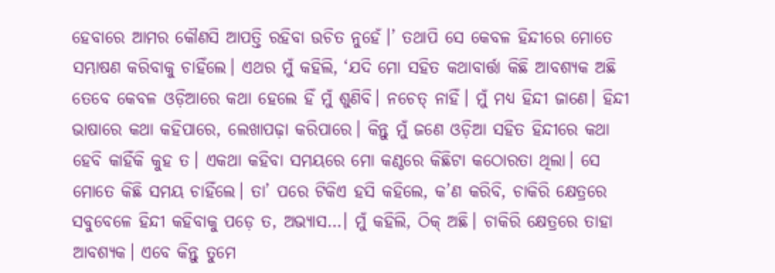ହେବାରେ ଆମର କୌଣସି ଆପତ୍ତି ରହିବା ଉଚିତ ନୁହେଁ।’ ତଥାପି ସେ କେବଳ ହିନ୍ଦୀରେ ମୋତେ ସମ୍ଭାଷଣ କରିବାକୁ ଚାହିଁଲେ। ଏଥର ମୁଁ କହିଲି, ‘ଯଦି ମୋ ସହିତ କଥାବାର୍ତ୍ତା କିଛି ଆବଶ୍ୟକ ଅଛି ତେବେ କେବଳ ଓଡ଼ିଆରେ କଥା ହେଲେ ହିଁ ମୁଁ ଶୁଣିବି। ନଚେତ୍‌ ନାହିଁ। ମୁଁ ମଧ୍ୟ ହିନ୍ଦୀ ଜାଣେ। ହିନ୍ଦୀ ଭାଷାରେ କଥା କହିପାରେ, ଲେଖାପଢ଼ା କରିପାରେ। କିନ୍ତୁ ମୁଁ ଜଣେ ଓଡ଼ିଆ ସହିତ ହିନ୍ଦୀରେ କଥା ହେବି କାହିଁକି କୁହ ତ। ଏକଥା କହିବା ସମୟରେ ମୋ କଣ୍ଠରେ କିଛିଟା କଠୋରତା ଥିଲା। ସେ ମୋତେ କିଛି ସମୟ ଚାହିଁଲେ। ତା’ ପରେ ଟିକିଏ ହସି କହିଲେ, କ’ଣ କରିବି, ଚାକିରି କ୍ଷେତ୍ରରେ ସବୁବେଳେ ହିନ୍ଦୀ କହିବାକୁ ପଡ଼େ ତ, ଅଭ୍ୟାସ…। ମୁଁ କହିଲି, ଠିକ୍‌ ଅଛି। ଚାକିରି କ୍ଷେତ୍ରରେ ତାହା ଆବଶ୍ୟକ। ଏବେ କିନ୍ତୁ ତୁମେ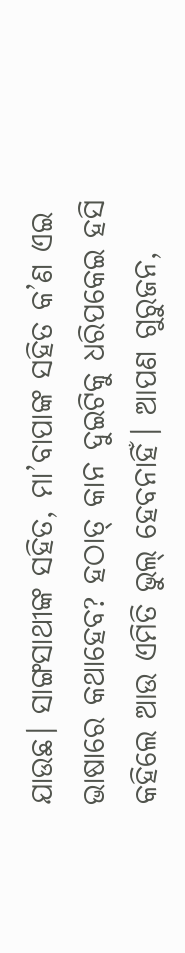ଯାଉଛ। ସାଙ୍ଗସାଥୀଙ୍କ ସହିତ, ମା’ବାପାଙ୍କ ସହିତ କ’ଣ ଏଇ ଭାଷାରେ କଥାହେବ? ହଠାତ୍‌ କାନ ଦୁଇଟିକୁ ଧରିପକେଇ ହସି କହିଲେ ଆଉ ଏମିତି ଭୁଲ୍‌ ହେବନାହିଁ। ଆପଣ ଗୁରୁଜନ,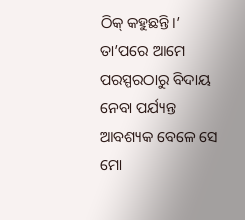ଠିକ୍‌ କହୁଛନ୍ତି।’ ତା’ପରେ ଆମେ ପରସ୍ପରଠାରୁ ବିଦାୟ ନେବା ପର୍ଯ୍ୟନ୍ତ ଆବଶ୍ୟକ ବେଳେ ସେ ମୋ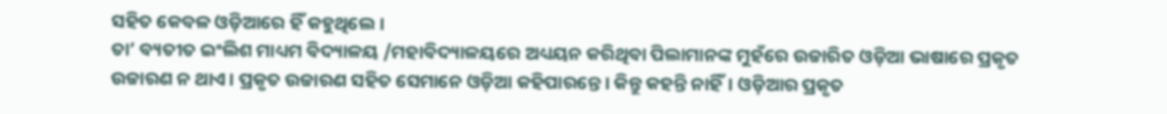ସହିତ କେବଳ ଓଡ଼ିଆରେ ହିଁ କହୁଥିଲେ।
ତା’ ବ୍ୟତୀତ ଇଂଲିଶ ମାଧ୍ୟମ ବିଦ୍ୟାଳୟ /ମହାବିଦ୍ୟାଳୟରେ ଅଧ୍ୟୟନ କରିଥିବା ପିଲାମାନଙ୍କ ମୁହଁରେ ଉଚ୍ଚାରିତ ଓଡ଼ିଆ ଭାଷାରେ ପ୍ରକୃତ ଉଚ୍ଚାରଣ ନ ଥାଏ। ପ୍ରକୃତ ଉଚ୍ଚାରଣ ସହିତ ସେମାନେ ଓଡ଼ିଆ କହିପାରନ୍ତେ। କିନ୍ତୁ କହନ୍ତି ନାହିଁ। ଓଡ଼ିଆର ପ୍ରକୃତ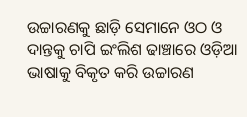ଉଚ୍ଚାରଣକୁ ଛାଡ଼ି ସେମାନେ ଓଠ ଓ ଦାନ୍ତକୁ ଚାପି ଇଂଲିଶ ଢାଞ୍ଚାରେ ଓଡ଼ିଆ ଭାଷାକୁ ବିକୃତ କରି ଉଚ୍ଚାରଣ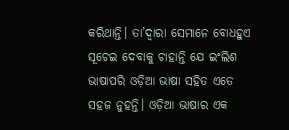କରିଥାନ୍ତି। ତା’ଦ୍ୱାରା ସେମାନେ ବୋଧହୁଏ ସୂଚେଇ ଦେବାକୁ ଚାହାନ୍ତି ଯେ ଇଂଲିଶ ଭାଷାପରି ଓଡ଼ିଆ ଭାଷା ସହିତ ଏତେ ସହଜ ନୁହନ୍ତି। ଓଡ଼ିଆ ଭାଷାର ଏକ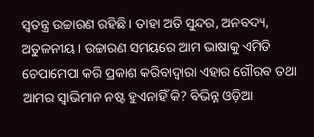ସ୍ବତନ୍ତ୍ର ଉଚ୍ଚାରଣ ରହିଛି। ତାହା ଅତି ସୁନ୍ଦର, ଅନବଦ୍ୟ, ଅତୁଳନୀୟ। ଉଚ୍ଚାରଣ ସମୟରେ ଆମ ଭାଷାକୁ ଏମିତି ଚେପାମେପା କରି ପ୍ରକାଶ କରିବାଦ୍ୱାରା ଏହାର ଗୌରବ ତଥା ଆମର ସ୍ବାଭିମାନ ନଷ୍ଟ ହୁଏନାହିଁ କି? ବିଭିନ୍ନ ଓଡ଼ିଆ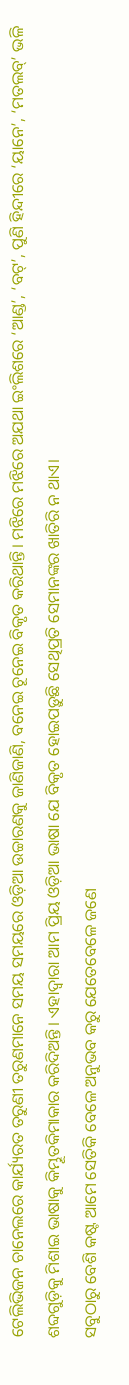ଟେଲିଭିଜନ ଚାନେଲରେ କାର୍ଯ୍ୟରତ ତରୁଣୀ ତରୁଣମାନେ ସମୟ ସମୟରେ ଓଡ଼ିଆ ଉଚ୍ଚାରଣକୁ ଜାଣିଜାଣି, ବନେଇ ଚୂନେଇ ବିକୃତ କରିଥାନ୍ତି। ମଝିରେ ମଝିରେ ଅଯଥା ଇଂଲିଶରେ ‘ଆଣ୍ଡ’, ‘ବଟ୍‌’, ପୁଣି ହିନ୍ଦୀରେ ‘ୟାନେ’, ‘ମତଲବ୍‌’ ଭଳି ଶବ୍ଦଗୁଡ଼ିକୁ ମିଶାଇ ଭାଷାକୁ କିମ୍ଭୂତକିମାକାର କରିଦିଅନ୍ତି। ଏହାଦ୍ୱାରା ଆମ ପ୍ରିୟ ଓଡ଼ିଆ ଭାଷା ଯେ ବିକୃତ ହୋଇପଡ଼ୁଛି ସେଥିପ୍ରତି ସେମାନଙ୍କର ଖାତିରି ନ ଥାଏ।
ସବୁଠାରୁ ବେଶି କଷ୍ଟ ଆମେ ସେତିକି ବେଳେ ଅନୁଭବ କରୁ ଯେତେବେଳେ ଜଣେ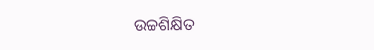ଉଚ୍ଚଶିକ୍ଷିତ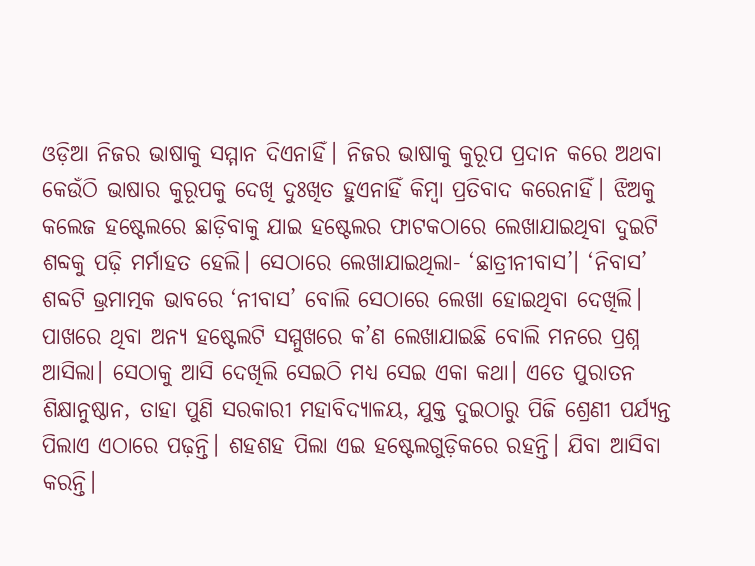ଓଡ଼ିଆ ନିଜର ଭାଷାକୁ ସମ୍ମାନ ଦିଏନାହିଁ। ନିଜର ଭାଷାକୁ କୁରୂପ ପ୍ରଦାନ କରେ ଅଥବା କେଉଁଠି ଭାଷାର କୁରୂପକୁ ଦେଖି ଦୁଃଖିତ ହୁଏନାହିଁ କିମ୍ବା ପ୍ରତିବାଦ କରେନାହିଁ। ଝିଅକୁ କଲେଜ ହଷ୍ଟେଲରେ ଛାଡ଼ିବାକୁ ଯାଇ ହଷ୍ଟେଲର ଫାଟକଠାରେ ଲେଖାଯାଇଥିବା ଦୁଇଟି ଶବ୍ଦକୁ ପଢ଼ି ମର୍ମାହତ ହେଲି। ସେଠାରେ ଲେଖାଯାଇଥିଲା- ‘ଛାତ୍ରୀନୀବାସ’। ‘ନିବାସ’ ଶବ୍ଦଟି ଭ୍ରମାତ୍ମକ ଭାବରେ ‘ନୀବାସ’ ବୋଲି ସେଠାରେ ଲେଖା ହୋଇଥିବା ଦେଖିଲି। ପାଖରେ ଥିବା ଅନ୍ୟ ହଷ୍ଟେଲଟି ସମ୍ମୁଖରେ କ’ଣ ଲେଖାଯାଇଛି ବୋଲି ମନରେ ପ୍ରଶ୍ନ ଆସିଲା। ସେଠାକୁ ଆସି ଦେଖିଲି ସେଇଠି ମଧ୍ୟ ସେଇ ଏକା କଥା। ଏତେ ପୁରାତନ ଶିକ୍ଷାନୁଷ୍ଠାନ, ତାହା ପୁଣି ସରକାରୀ ମହାବିଦ୍ୟାଳୟ, ଯୁକ୍ତ ଦୁଇଠାରୁ ପିଜି ଶ୍ରେଣୀ ପର୍ଯ୍ୟନ୍ତ ପିଲାଏ ଏଠାରେ ପଢ଼ନ୍ତି। ଶହଶହ ପିଲା ଏଇ ହଷ୍ଟେଲଗୁଡ଼ିକରେ ରହନ୍ତି। ଯିବା ଆସିବା କରନ୍ତି।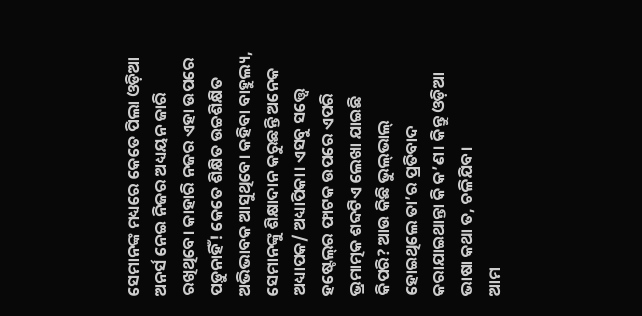ସେମାନଙ୍କ ମଧ୍ୟରେ କେତେ ପିଲା ଓଡ଼ିଆ ଅନର୍ସ ନେଇ ନିଜର ଅଧ୍ୟୟନ ଜାରି ରଖିଥିବେ। କାହାରି ନଜର ଏହା ଉପରେ ପଡ଼ୁନାହିଁ! କେତେ ଶିକ୍ଷିତ ଉଚ୍ଚଶିକ୍ଷିତ ଅଭିଭାବକ ଆସୁଥିବେ। କହିବା ବାହୁଲ୍ୟ, ସେମାନଙ୍କୁ ଶିକ୍ଷାଦାନ କରୁଛନ୍ତି ଅନେକ ଅଧ୍ୟାପକ/ ଅଧ୍ୟାପିକା। ଏସବୁ ସତ୍ତ୍ୱେ ହଷ୍ଟେଲ୍‌ର ଫାଟକ ଉପରେ ଏପରି ଭ୍ରମାତ୍ମକ ଶବ୍ଦଟିଏ ଲେଖା ଯାଇଛି କିପରି? ଆଉ କିଛି ଭୁଲ୍‌ଭାଲ୍‌ ହୋଇଥିଲେ ତା’ର ପ୍ରତିବାଦ କରାଯାଇଥାନ୍ତା କି କ’ଣ। କିନ୍ତୁ ଓଡ଼ିଆ ଭାଷା କଥା ତ, ଚଳିଯିବ।
ଆମ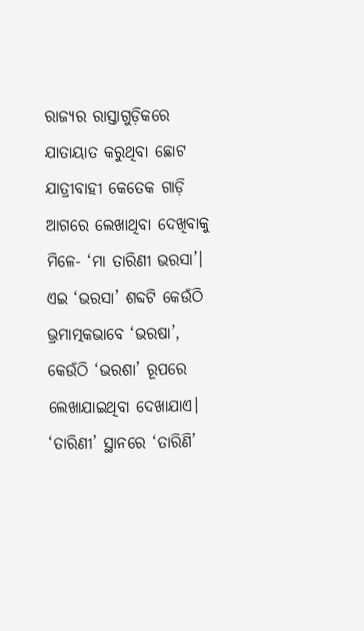ରାଜ୍ୟର ରାସ୍ତାଗୁଡ଼ିକରେ ଯାତାୟାତ କରୁଥିବା ଛୋଟ ଯାତ୍ରୀବାହୀ କେତେକ ଗାଡ଼ି ଆଗରେ ଲେଖାଥିବା ଦେଖିବାକୁ ମିଳେ- ‘ମା ତାରିଣୀ ଭରସା’। ଏଇ ‘ଭରସା’ ଶବ୍ଦଟି କେଉଁଠି ଭ୍ରମାତ୍ମକଭାବେ ‘ଭରଷା’, କେଉଁଠି ‘ଭରଶା’ ରୂପରେ ଲେଖାଯାଇଥିବା ଦେଖାଯାଏ। ‘ତାରିଣୀ’ ସ୍ଥାନରେ ‘ତାରିଣି’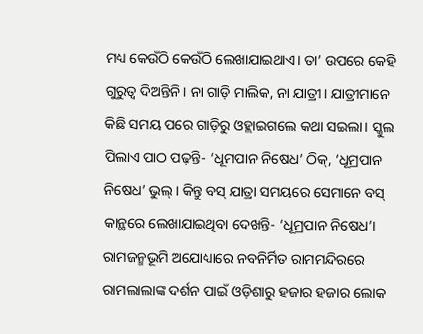ମଧ୍ୟ କେଉଁଠି କେଉଁଠି ଲେଖାଯାଇଥାଏ। ତା’ ଉପରେ କେହି ଗୁରୁତ୍ୱ ଦିଅନ୍ତିନି। ନା ଗାଡ଼ି ମାଲିକ, ନା ଯାତ୍ରୀ। ଯାତ୍ରୀମାନେ କିଛି ସମୟ ପରେ ଗାଡ଼ିରୁ ଓହ୍ଲାଇଗଲେ କଥା ସଇଲା। ସ୍କୁଲ ପିଲାଏ ପାଠ ପଢ଼ନ୍ତି- ‘ଧୂମପାନ ନିଷେଧ’ ଠିକ୍‌, ‘ଧୂମ୍ରପାନ ନିଷେଧ’ ଭୁଲ୍‌। କିନ୍ତୁ ବସ୍‌ ଯାତ୍ରା ସମୟରେ ସେମାନେ ବସ୍‌ କାନ୍ଥରେ ଲେଖାଯାଇଥିବା ଦେଖନ୍ତି- ‘ଧୂମ୍ରପାନ ନିଷେଧ’। ରାମଜନ୍ମଭୂମି ଅଯୋଧ୍ୟାରେ ନବନିର୍ମିତ ରାମମନ୍ଦିରରେ ରାମଲାଲାଙ୍କ ଦର୍ଶନ ପାଇଁ ଓଡ଼ିଶାରୁ ହଜାର ହଜାର ଲୋକ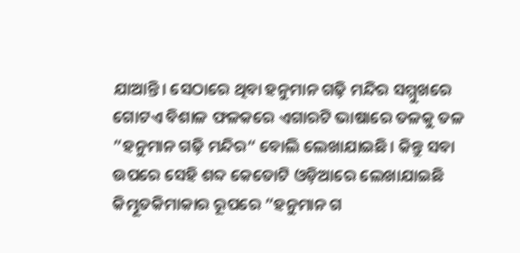ଯାଆନ୍ତି। ସେଠାରେ ଥିବା ହନୁମାନ ଗଢ଼ି ମନ୍ଦିର ସମ୍ମୁଖରେ ଗୋଟଏ ବିଶାଳ ଫଳକରେ ଏଗାରଟି ଭାଷାରେ ତଳକୁ ତଳ ”ହନୁମାନ ଗଢ଼ି ମନ୍ଦିର“ ବୋଲି ଲେଖାଯାଇଛି। କିନ୍ତୁ ସବା ଉପରେ ସେହି ଶବ୍ଦ କେତୋଟି ଓଡ଼ିଆରେ ଲେଖାଯାଇଛି କିମ୍ଭୂତକିମାକାର ରୂପରେ ”ହନୁମାନ ଗ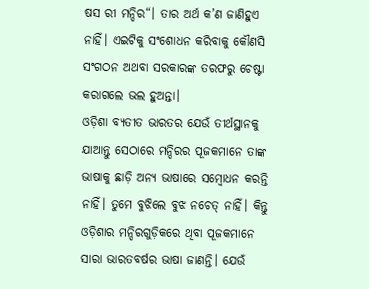ଷସ ରୀ ମନ୍ଦିର“। ତାର ଅର୍ଥ କ’ଣ ଜାଣିହୁଏ ନାହିଁ। ଏଇଟିକୁ ସଂଶୋଧନ କରିବାକୁ କୌଣସି ସଂଗଠନ ଅଥବା ସରକାରଙ୍କ ତରଫରୁ ଚେଷ୍ଟା କରାଗଲେ ଭଲ ହୁଅନ୍ତା।
ଓଡ଼ିଶା ବ୍ୟତୀତ ଭାରତର ଯେଉଁ ତୀର୍ଥସ୍ଥାନକୁ ଯାଆନ୍ତୁ ସେଠାରେ ମନ୍ଦିରର ପୂଜକମାନେ ତାଙ୍କ ଭାଷାକୁ ଛାଡ଼ି ଅନ୍ୟ ଭାଷାରେ ସମ୍ବୋଧନ କରନ୍ତି ନାହିଁ। ତୁମେ ବୁଝିଲେ ବୁଝ ନଚେତ୍‌ ନାହିଁ। କିନ୍ତୁ ଓଡ଼ିଶାର ମନ୍ଦିରଗୁଡ଼ିକରେ ଥିବା ପୂଜକମାନେ ସାରା ଭାରତବର୍ଷର ଭାଷା ଜାଣନ୍ତି। ଯେଉଁ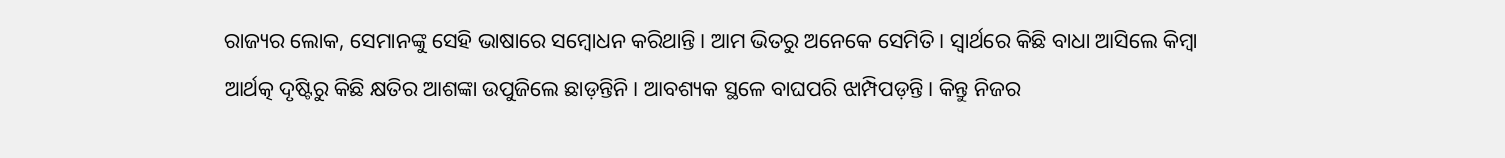ରାଜ୍ୟର ଲୋକ, ସେମାନଙ୍କୁ ସେହି ଭାଷାରେ ସମ୍ବୋଧନ କରିଥାନ୍ତି। ଆମ ଭିତରୁ ଅନେକେ ସେମିତି। ସ୍ବାର୍ଥରେ କିଛି ବାଧା ଆସିଲେ କିମ୍ବା ଆର୍ଥତ୍କ ଦୃଷ୍ଟିରୁ କିଛି କ୍ଷତିର ଆଶଙ୍କା ଉପୁଜିଲେ ଛାଡ଼ନ୍ତିନି। ଆବଶ୍ୟକ ସ୍ଥଳେ ବାଘପରି ଝାମ୍ପିପଡ଼ନ୍ତି। କିନ୍ତୁ ନିଜର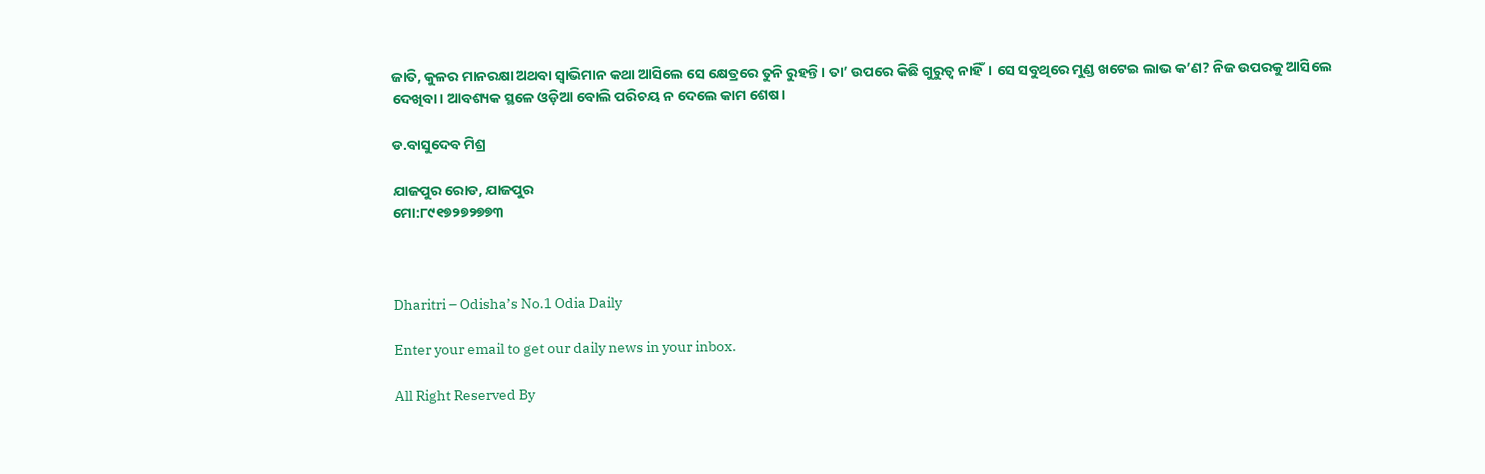ଜାତି, କୁଳର ମାନରକ୍ଷା ଅଥବା ସ୍ବାଭିମାନ କଥା ଆସିଲେ ସେ କ୍ଷେତ୍ରରେ ତୁନି ରୁହନ୍ତି। ତା’ ଉପରେ କିଛି ଗୁରୁତ୍ୱ ନାହିଁ। ସେ ସବୁଥିରେ ମୁଣ୍ଡ ଖଟେଇ ଲାଭ କ’ଣ? ନିଜ ଉପରକୁ ଆସିଲେ ଦେଖିବା। ଆବଶ୍ୟକ ସ୍ଥଳେ ଓଡ଼ିଆ ବୋଲି ପରିଚୟ ନ ଦେଲେ କାମ ଶେଷ।

ଡ.ବାସୁଦେବ ମିଶ୍ର

ଯାଜପୁର ରୋଡ, ଯାଜପୁର
ମୋ:୮୯୧୭୨୭୨୭୭୩



Dharitri – Odisha’s No.1 Odia Daily

Enter your email to get our daily news in your inbox.

All Right Reserved By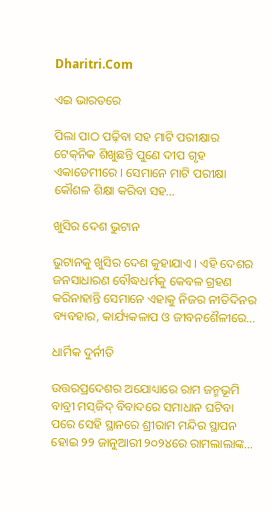Dharitri.Com

ଏଇ ଭାରତରେ

ପିଲା ପାଠ ପଢ଼ିବା ସହ ମାଟି ପରୀକ୍ଷାର ଟେକ୍‌ନିକ ଶିଖୁଛନ୍ତି ପୁଣେ ଦୀପ ଗୃହ ଏକାଡେମୀରେ । ସେମାନେ ମାଟି ପରୀକ୍ଷା କୌଶଳ ଶିକ୍ଷା କରିବା ସହ…

ଖୁସିର ଦେଶ ଭୁଟାନ

ଭୁଟାନକୁ ଖୁସିର ଦେଶ କୁହାଯାଏ । ଏହି ଦେଶର ଜନସାଧାରଣ ବୌଦ୍ଧଧର୍ମକୁ କେବଳ ଗ୍ରହଣ କରିନାହାନ୍ତି ସେମାନେ ଏହାକୁ ନିଜର ନୀତିଦିନର ବ୍ୟବହାର, କାର୍ଯ୍ୟକଳାପ ଓ ଜୀବନଶୈଳୀରେ…

ଧାର୍ମିକ ଦୁର୍ନୀତି

ଉତ୍ତରପ୍ରଦେଶର ଅଯୋଧ୍ୟାରେ ରାମ ଜନ୍ମଭୂମି ବାବ୍ରୀ ମସ୍‌ଜିଦ୍‌ ବିବାଦରେ ସମାଧାନ ଘଟିବା ପରେ ସେହି ସ୍ଥାନରେ ଶ୍ରୀରାମ ମନ୍ଦିର ସ୍ଥାପନ ହୋଇ ୨୨ ଜାନୁଆରୀ ୨୦୨୪ରେ ରାମଲାଲାଙ୍କ…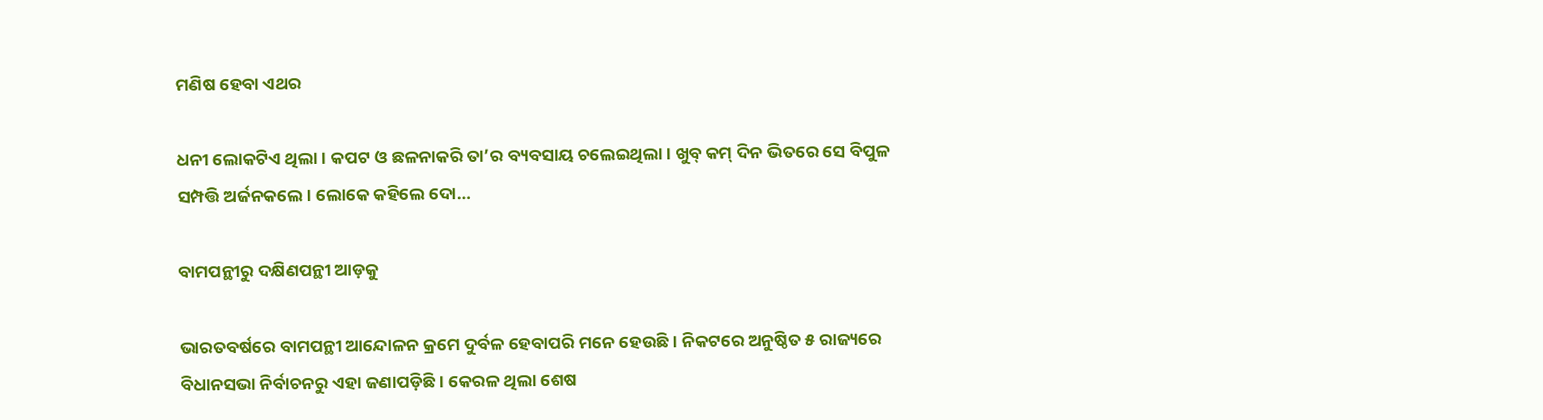ମଣିଷ ହେବା ଏଥର

ଧନୀ ଲୋକଟିଏ ଥିଲା। କପଟ ଓ ଛଳନାକରି ତା’ର ବ୍ୟବସାୟ ଚଲେଇଥିଲା। ଖୁବ୍‌ କମ୍‌ ଦିନ ଭିତରେ ସେ ବିପୁଳ ସମ୍ପତ୍ତି ଅର୍ଜନକଲେ। ଲୋକେ କହିଲେ ଦୋ…

ବାମପନ୍ଥୀରୁ ଦକ୍ଷିଣପନ୍ଥୀ ଆଡ଼କୁ

ଭାରତବର୍ଷରେ ବାମପନ୍ଥୀ ଆନ୍ଦୋଳନ କ୍ରମେ ଦୁର୍ବଳ ହେବାପରି ମନେ ହେଉଛି। ନିକଟରେ ଅନୁଷ୍ଠିତ ୫ ରାଜ୍ୟରେ ବିଧାନସଭା ନିର୍ବାଚନରୁ ଏହା ଜଣାପଡ଼ିଛି। କେରଳ ଥିଲା ଶେଷ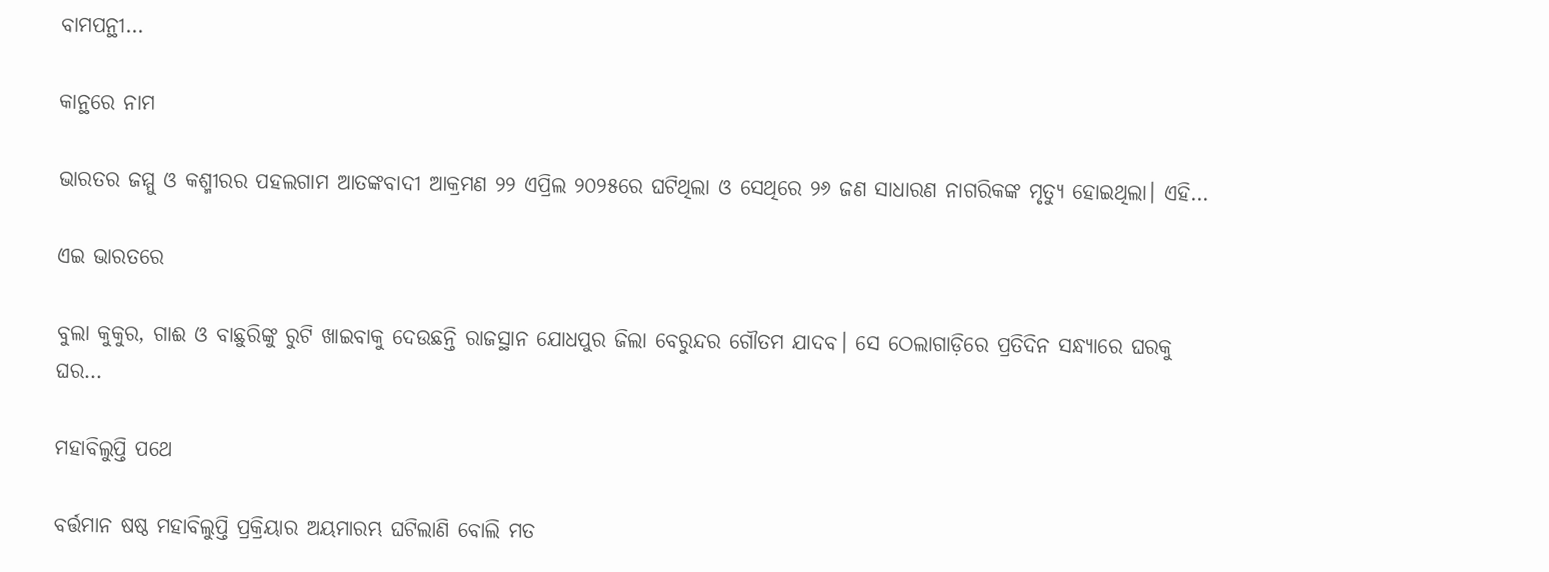ବାମପନ୍ଥୀ…

କାନ୍ଥରେ ନାମ

ଭାରତର ଜମ୍ମୁ ଓ କଶ୍ମୀରର ପହଲଗାମ ଆତଙ୍କବାଦୀ ଆକ୍ରମଣ ୨୨ ଏପ୍ରିଲ ୨୦୨୫ରେ ଘଟିଥିଲା ଓ ସେଥିରେ ୨୬ ଜଣ ସାଧାରଣ ନାଗରିକଙ୍କ ମୃତ୍ୟୁ ହୋଇଥିଲା। ଏହି…

ଏଇ ଭାରତରେ

ବୁଲା କୁକୁର, ଗାଈ ଓ ବାଛୁରିଙ୍କୁ ରୁଟି ଖାଇବାକୁ ଦେଉଛନ୍ତି ରାଜସ୍ଥାନ ଯୋଧପୁର ଜିଲା ବେରୁନ୍ଦର ଗୌତମ ଯାଦବ। ସେ ଠେଲାଗାଡ଼ିରେ ପ୍ରତିଦିନ ସନ୍ଧ୍ୟାରେ ଘରକୁ ଘର…

ମହାବିଲୁପ୍ତି ପଥେ

ବର୍ତ୍ତମାନ ଷଷ୍ଠ ମହାବିଲୁପ୍ତି ପ୍ରକ୍ରିୟାର ଅୟମାରମ୍ଭ ଘଟିଲାଣି ବୋଲି ମତ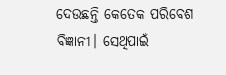ଦେଉଛନ୍ତି କେତେକ ପରିବେଶ ବିଜ୍ଞାନୀ। ସେଥିପାଇଁ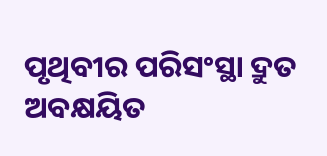ପୃଥିବୀର ପରିସଂସ୍ଥା ଦ୍ରୁତ ଅବକ୍ଷୟିତ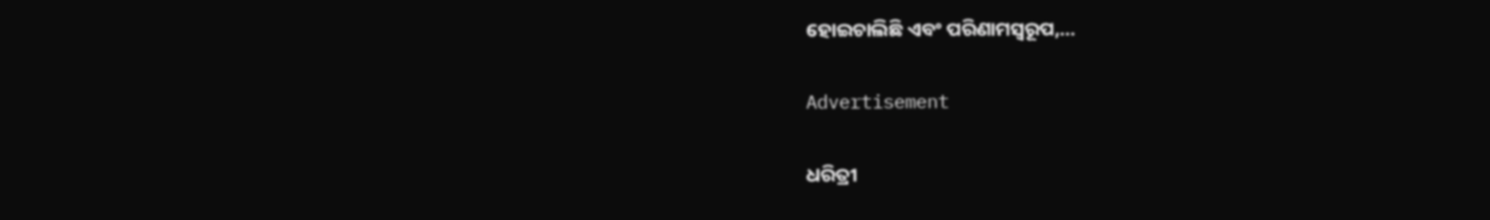ହୋଇଚାଲିଛି ଏବଂ ପରିଣାମସ୍ବରୂପ,…

Advertisement

ଧରିତ୍ରୀ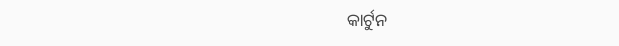କାର୍ଟୁନ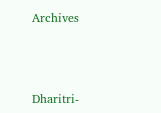Archives



Dharitri-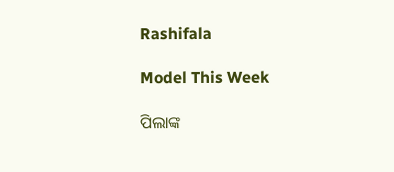Rashifala

Model This Week

ପିଲାଙ୍କ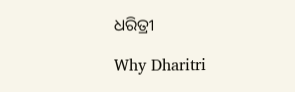ଧରିତ୍ରୀ

Why Dharitri